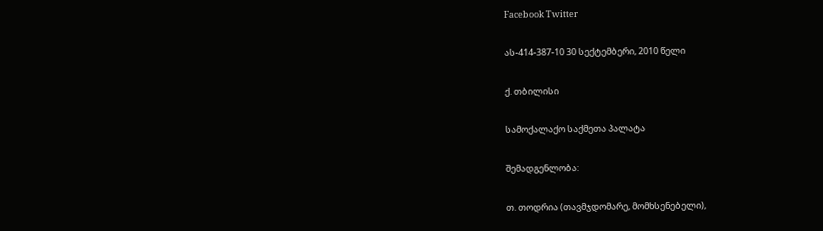Facebook Twitter

ას-414-387-10 30 სექტემბერი, 2010 წელი

ქ. თბილისი

სამოქალაქო საქმეთა პალატა

შემადგენლობა:

თ. თოდრია (თავმჯდომარე, მომხსენებელი),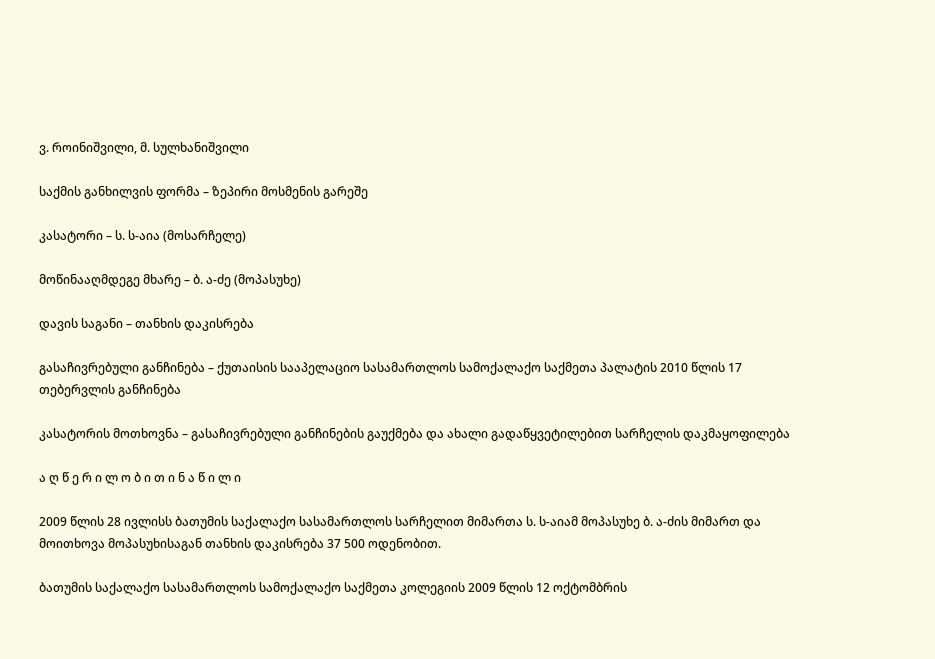ვ. როინიშვილი, მ. სულხანიშვილი

საქმის განხილვის ფორმა – ზეპირი მოსმენის გარეშე

კასატორი – ს. ს-აია (მოსარჩელე)

მოწინააღმდეგე მხარე – ბ. ა-ძე (მოპასუხე)

დავის საგანი – თანხის დაკისრება

გასაჩივრებული განჩინება – ქუთაისის სააპელაციო სასამართლოს სამოქალაქო საქმეთა პალატის 2010 წლის 17 თებერვლის განჩინება

კასატორის მოთხოვნა – გასაჩივრებული განჩინების გაუქმება და ახალი გადაწყვეტილებით სარჩელის დაკმაყოფილება

ა ღ წ ე რ ი ლ ო ბ ი თ ი ნ ა წ ი ლ ი

2009 წლის 28 ივლისს ბათუმის საქალაქო სასამართლოს სარჩელით მიმართა ს. ს-აიამ მოპასუხე ბ. ა-ძის მიმართ და მოითხოვა მოპასუხისაგან თანხის დაკისრება 37 500 ოდენობით.

ბათუმის საქალაქო სასამართლოს სამოქალაქო საქმეთა კოლეგიის 2009 წლის 12 ოქტომბრის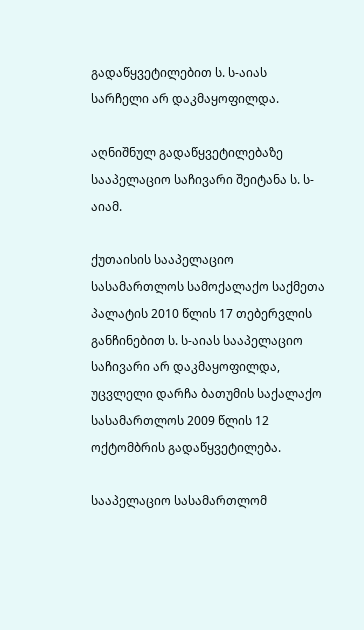გადაწყვეტილებით ს. ს-აიას სარჩელი არ დაკმაყოფილდა.

აღნიშნულ გადაწყვეტილებაზე სააპელაციო საჩივარი შეიტანა ს. ს-აიამ.

ქუთაისის სააპელაციო სასამართლოს სამოქალაქო საქმეთა პალატის 2010 წლის 17 თებერვლის განჩინებით ს. ს-აიას სააპელაციო საჩივარი არ დაკმაყოფილდა, უცვლელი დარჩა ბათუმის საქალაქო სასამართლოს 2009 წლის 12 ოქტომბრის გადაწყვეტილება.

სააპელაციო სასამართლომ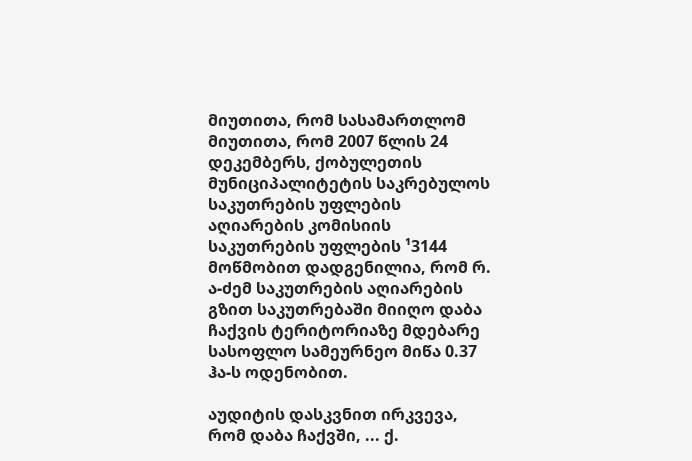მიუთითა, რომ სასამართლომ მიუთითა, რომ 2007 წლის 24 დეკემბერს, ქობულეთის მუნიციპალიტეტის საკრებულოს საკუთრების უფლების აღიარების კომისიის საკუთრების უფლების ¹3144 მოწმობით დადგენილია, რომ რ. ა-ძემ საკუთრების აღიარების გზით საკუთრებაში მიიღო დაბა ჩაქვის ტერიტორიაზე მდებარე სასოფლო სამეურნეო მიწა 0.37 ჰა-ს ოდენობით.

აუდიტის დასკვნით ირკვევა, რომ დაბა ჩაქვში, ... ქ.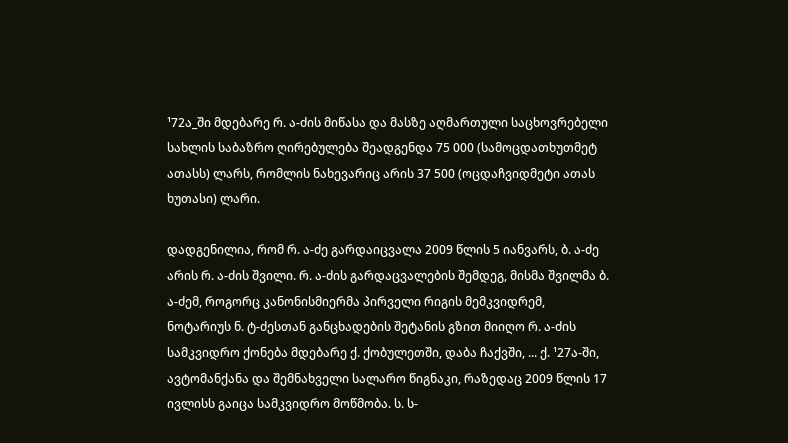¹72ა_ში მდებარე რ. ა-ძის მიწასა და მასზე აღმართული საცხოვრებელი სახლის საბაზრო ღირებულება შეადგენდა 75 000 (სამოცდათხუთმეტ ათასს) ლარს, რომლის ნახევარიც არის 37 500 (ოცდაჩვიდმეტი ათას ხუთასი) ლარი.

დადგენილია, რომ რ. ა-ძე გარდაიცვალა 2009 წლის 5 იანვარს, ბ. ა-ძე არის რ. ა-ძის შვილი. რ. ა-ძის გარდაცვალების შემდეგ, მისმა შვილმა ბ. ა-ძემ, როგორც კანონისმიერმა პირველი რიგის მემკვიდრემ, ნოტარიუს ნ. ტ-ძესთან განცხადების შეტანის გზით მიიღო რ. ა-ძის სამკვიდრო ქონება მდებარე ქ. ქობულეთში, დაბა ჩაქვში, ... ქ. ¹27ა-ში, ავტომანქანა და შემნახველი სალარო წიგნაკი, რაზედაც 2009 წლის 17 ივლისს გაიცა სამკვიდრო მოწმობა. ს. ს-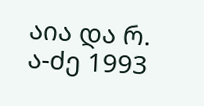აია და რ. ა-ძე 1993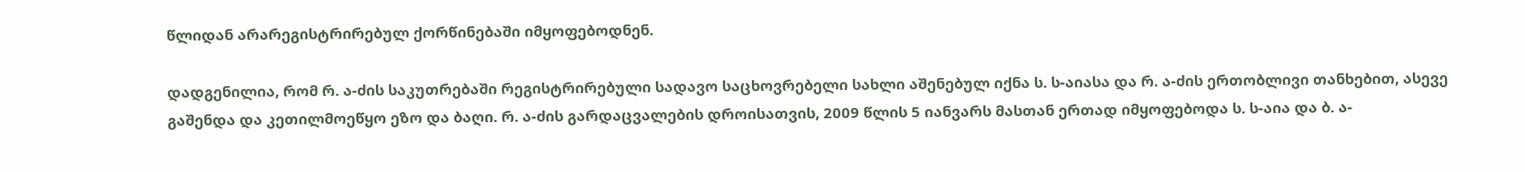წლიდან არარეგისტრირებულ ქორწინებაში იმყოფებოდნენ.

დადგენილია, რომ რ. ა-ძის საკუთრებაში რეგისტრირებული სადავო საცხოვრებელი სახლი აშენებულ იქნა ს. ს-აიასა და რ. ა-ძის ერთობლივი თანხებით, ასევე გაშენდა და კეთილმოეწყო ეზო და ბაღი. რ. ა-ძის გარდაცვალების დროისათვის, 2009 წლის 5 იანვარს მასთან ერთად იმყოფებოდა ს. ს-აია და ბ. ა-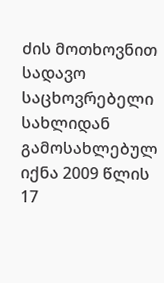ძის მოთხოვნით სადავო საცხოვრებელი სახლიდან გამოსახლებულ იქნა 2009 წლის 17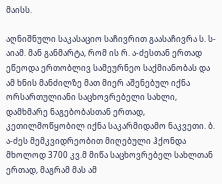მაისს.

აღნიშნული საკასაციო საჩივრით გაასაჩივრა ს. ს-აიამ. მან განმარტა, რომ ის რ. ა-ძესთან ერთად ეწეოდა ერთობლივ სამეურნეო საქმიანობას და ამ ხნის მანძილზე მათ მიერ აშენებულ იქნა ორსართულიანი საცხოვრებელი სახლი, დამხმარე ნაგებობასთან ერთად, კეთილმოწყობილ იქნა საკარმიდამო ნაკვეთი. ბ. ა-ძეს მემკვიდრეობით მიღებული ჰქონდა მხოლოდ 3700 კვ.მ მიწა საცხოვრებელ სახლთან ერთად, მაგრამ მას ამ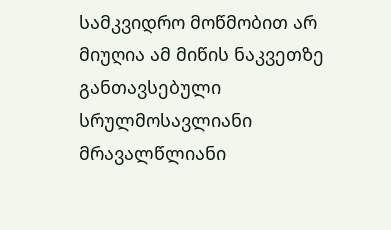სამკვიდრო მოწმობით არ მიუღია ამ მიწის ნაკვეთზე განთავსებული სრულმოსავლიანი მრავალწლიანი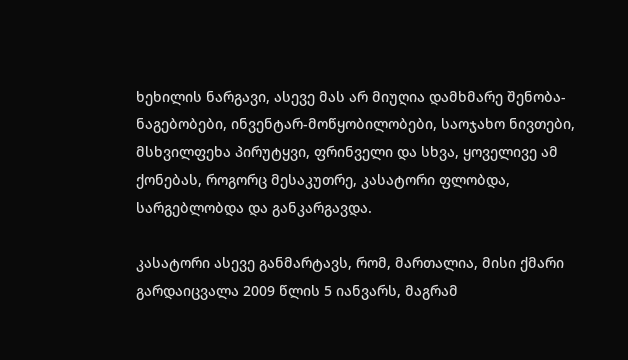ხეხილის ნარგავი, ასევე მას არ მიუღია დამხმარე შენობა-ნაგებობები, ინვენტარ-მოწყობილობები, საოჯახო ნივთები, მსხვილფეხა პირუტყვი, ფრინველი და სხვა, ყოველივე ამ ქონებას, როგორც მესაკუთრე, კასატორი ფლობდა, სარგებლობდა და განკარგავდა.

კასატორი ასევე განმარტავს, რომ, მართალია, მისი ქმარი გარდაიცვალა 2009 წლის 5 იანვარს, მაგრამ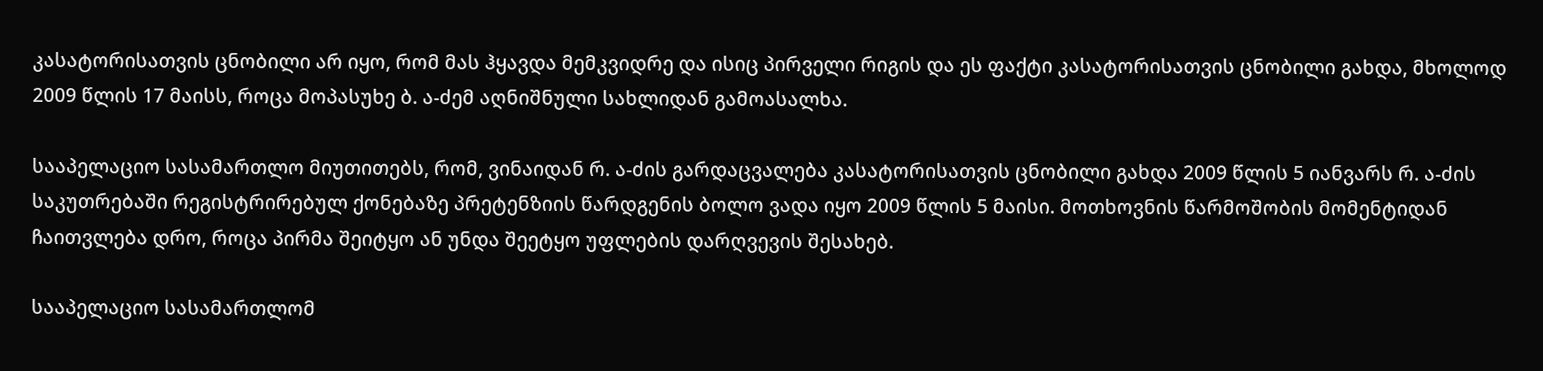კასატორისათვის ცნობილი არ იყო, რომ მას ჰყავდა მემკვიდრე და ისიც პირველი რიგის და ეს ფაქტი კასატორისათვის ცნობილი გახდა, მხოლოდ 2009 წლის 17 მაისს, როცა მოპასუხე ბ. ა-ძემ აღნიშნული სახლიდან გამოასალხა.

სააპელაციო სასამართლო მიუთითებს, რომ, ვინაიდან რ. ა-ძის გარდაცვალება კასატორისათვის ცნობილი გახდა 2009 წლის 5 იანვარს რ. ა-ძის საკუთრებაში რეგისტრირებულ ქონებაზე პრეტენზიის წარდგენის ბოლო ვადა იყო 2009 წლის 5 მაისი. მოთხოვნის წარმოშობის მომენტიდან ჩაითვლება დრო, როცა პირმა შეიტყო ან უნდა შეეტყო უფლების დარღვევის შესახებ.

სააპელაციო სასამართლომ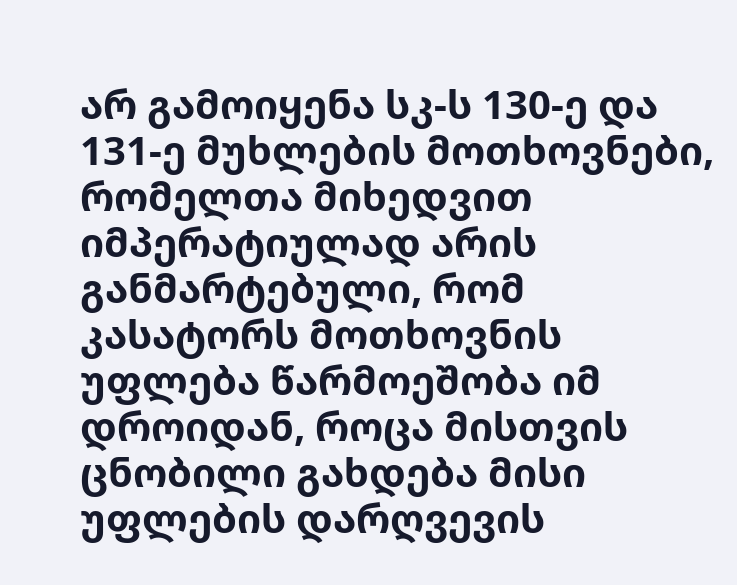არ გამოიყენა სკ-ს 130-ე და 131-ე მუხლების მოთხოვნები, რომელთა მიხედვით იმპერატიულად არის განმარტებული, რომ კასატორს მოთხოვნის უფლება წარმოეშობა იმ დროიდან, როცა მისთვის ცნობილი გახდება მისი უფლების დარღვევის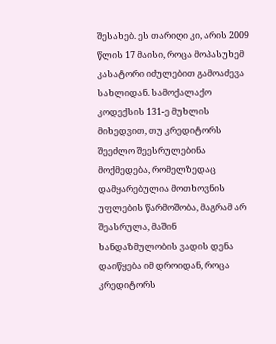შესახებ. ეს თარიღი კი, არის 2009 წლის 17 მაისი, როცა მოპასუხემ კასატორი იძულებით გამოაძევა სახლიდან. სამოქალაქო კოდექსის 131-ე მუხლის მიხედვით, თუ კრედიტორს შეეძლო შეესრულებინა მოქმედება, რომელზედაც დამყარებულია მოთხოვნის უფლების წარმოშობა, მაგრამ არ შეასრულა, მაშინ ხანდაზმულობის ვადის დენა დაიწყება იმ დროიდან, როცა კრედიტორს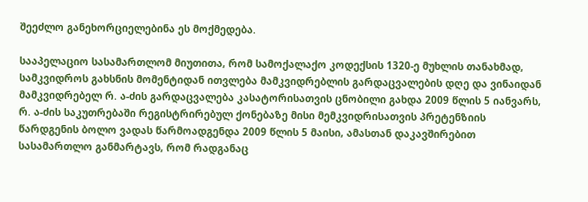შეეძლო განეხორციელებინა ეს მოქმედება.

სააპელაციო სასამართლომ მიუთითა, რომ სამოქალაქო კოდექსის 1320-ე მუხლის თანახმად, სამკვიდროს გახსნის მომენტიდან ითვლება მამკვიდრებლის გარდაცვალების დღე და ვინაიდან მამკვიდრებელ რ. ა-ძის გარდაცვალება კასატორისათვის ცნობილი გახდა 2009 წლის 5 იანვარს, რ. ა-ძის საკუთრებაში რეგისტრირებულ ქონებაზე მისი მემკვიდრისათვის პრეტენზიის წარდგენის ბოლო ვადას წარმოადგენდა 2009 წლის 5 მაისი, ამასთან დაკავშირებით სასამართლო განმარტავს, რომ რადგანაც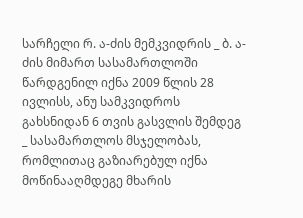სარჩელი რ. ა-ძის მემკვიდრის _ ბ. ა-ძის მიმართ სასამართლოში წარდგენილ იქნა 2009 წლის 28 ივლისს, ანუ სამკვიდროს გახსნიდან 6 თვის გასვლის შემდეგ _ სასამართლოს მსჯელობას, რომლითაც გაზიარებულ იქნა მოწინააღმდეგე მხარის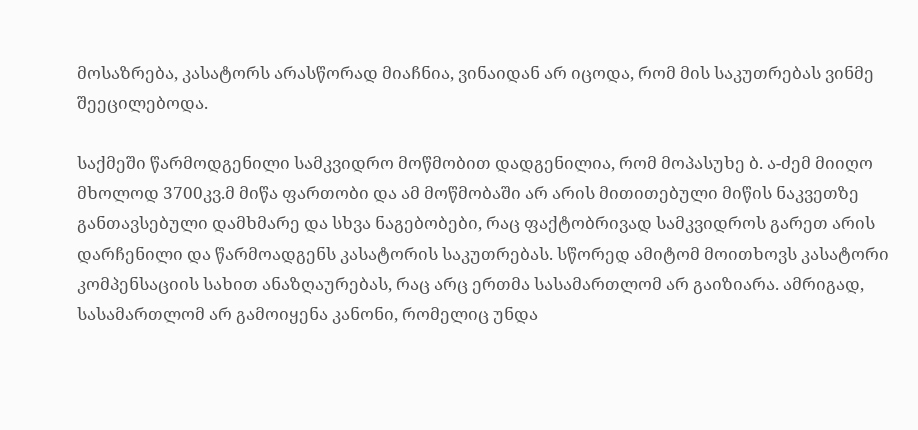მოსაზრება, კასატორს არასწორად მიაჩნია, ვინაიდან არ იცოდა, რომ მის საკუთრებას ვინმე შეეცილებოდა.

საქმეში წარმოდგენილი სამკვიდრო მოწმობით დადგენილია, რომ მოპასუხე ბ. ა-ძემ მიიღო მხოლოდ 3700კვ.მ მიწა ფართობი და ამ მოწმობაში არ არის მითითებული მიწის ნაკვეთზე განთავსებული დამხმარე და სხვა ნაგებობები, რაც ფაქტობრივად სამკვიდროს გარეთ არის დარჩენილი და წარმოადგენს კასატორის საკუთრებას. სწორედ ამიტომ მოითხოვს კასატორი კომპენსაციის სახით ანაზღაურებას, რაც არც ერთმა სასამართლომ არ გაიზიარა. ამრიგად, სასამართლომ არ გამოიყენა კანონი, რომელიც უნდა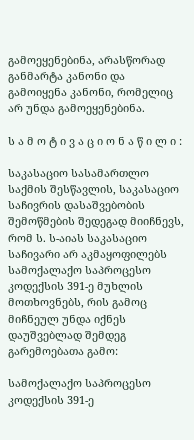გამოეყენებინა, არასწორად განმარტა კანონი და გამოიყენა კანონი, რომელიც არ უნდა გამოეყენებინა.

ს ა მ ო ტ ი ვ ა ც ი ო ნ ა წ ი ლ ი :

საკასაციო სასამართლო საქმის შესწავლის, საკასაციო საჩივრის დასაშვებობის შემოწმების შედეგად მიიჩნევს, რომ ს. ს-აიას საკასაციო საჩივარი არ აკმაყოფილებს სამოქალაქო საპროცესო კოდექსის 391-ე მუხლის მოთხოვნებს, რის გამოც მიჩნეულ უნდა იქნეს დაუშვებლად შემდეგ გარემოებათა გამო:

სამოქალაქო საპროცესო კოდექსის 391-ე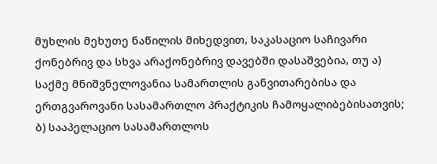მუხლის მეხუთე ნაწილის მიხედვით, საკასაციო საჩივარი ქონებრივ და სხვა არაქონებრივ დავებში დასაშვებია, თუ ა) საქმე მნიშვნელოვანია სამართლის განვითარებისა და ერთგვაროვანი სასამართლო პრაქტიკის ჩამოყალიბებისათვის; ბ) სააპელაციო სასამართლოს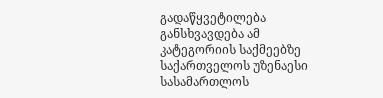გადაწყვეტილება განსხვავდება ამ კატეგორიის საქმეებზე საქართველოს უზენაესი სასამართლოს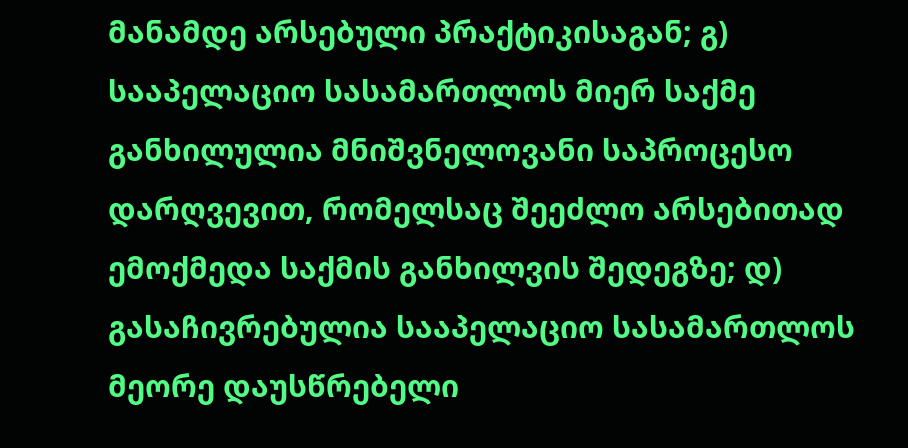მანამდე არსებული პრაქტიკისაგან; გ) სააპელაციო სასამართლოს მიერ საქმე განხილულია მნიშვნელოვანი საპროცესო დარღვევით, რომელსაც შეეძლო არსებითად ემოქმედა საქმის განხილვის შედეგზე; დ) გასაჩივრებულია სააპელაციო სასამართლოს მეორე დაუსწრებელი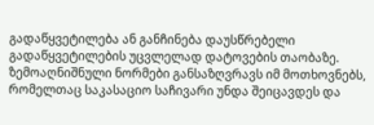გადაწყვეტილება ან განჩინება დაუსწრებელი გადაწყვეტილების უცვლელად დატოვების თაობაზე. ზემოაღნიშნული ნორმები განსაზღვრავს იმ მოთხოვნებს, რომელთაც საკასაციო საჩივარი უნდა შეიცავდეს და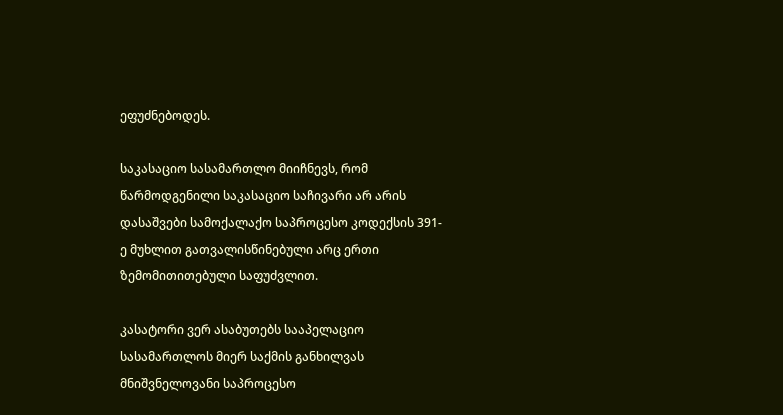ეფუძნებოდეს.

საკასაციო სასამართლო მიიჩნევს, რომ წარმოდგენილი საკასაციო საჩივარი არ არის დასაშვები სამოქალაქო საპროცესო კოდექსის 391-ე მუხლით გათვალისწინებული არც ერთი ზემომითითებული საფუძვლით.

კასატორი ვერ ასაბუთებს სააპელაციო სასამართლოს მიერ საქმის განხილვას მნიშვნელოვანი საპროცესო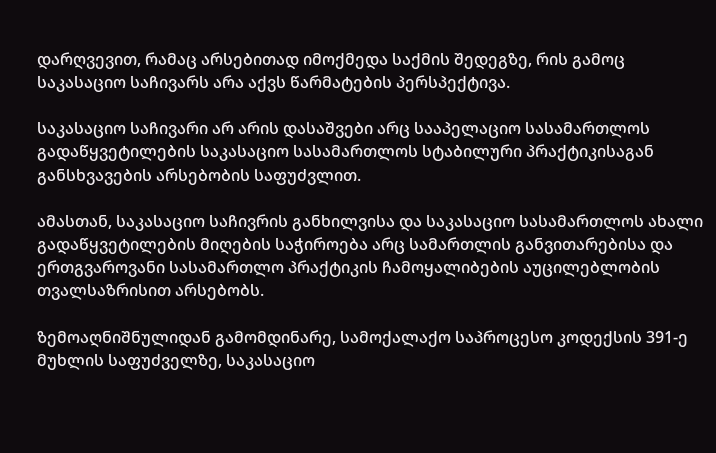დარღვევით, რამაც არსებითად იმოქმედა საქმის შედეგზე, რის გამოც საკასაციო საჩივარს არა აქვს წარმატების პერსპექტივა.

საკასაციო საჩივარი არ არის დასაშვები არც სააპელაციო სასამართლოს გადაწყვეტილების საკასაციო სასამართლოს სტაბილური პრაქტიკისაგან განსხვავების არსებობის საფუძვლით.

ამასთან, საკასაციო საჩივრის განხილვისა და საკასაციო სასამართლოს ახალი გადაწყვეტილების მიღების საჭიროება არც სამართლის განვითარებისა და ერთგვაროვანი სასამართლო პრაქტიკის ჩამოყალიბების აუცილებლობის თვალსაზრისით არსებობს.

ზემოაღნიშნულიდან გამომდინარე, სამოქალაქო საპროცესო კოდექსის 391-ე მუხლის საფუძველზე, საკასაციო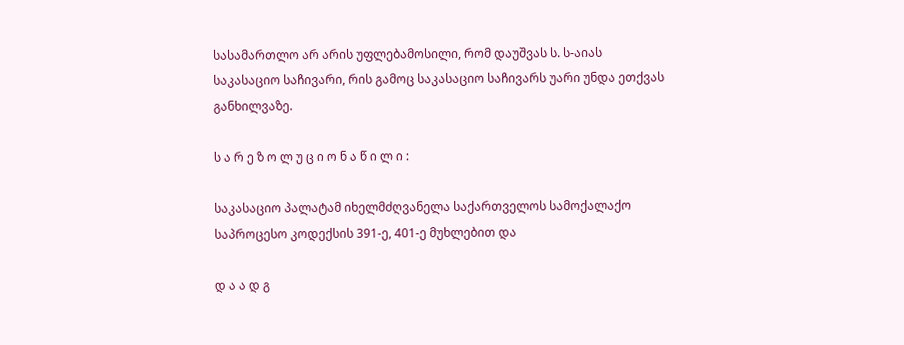სასამართლო არ არის უფლებამოსილი, რომ დაუშვას ს. ს-აიას საკასაციო საჩივარი, რის გამოც საკასაციო საჩივარს უარი უნდა ეთქვას განხილვაზე.

ს ა რ ე ზ ო ლ უ ც ი ო ნ ა წ ი ლ ი :

საკასაციო პალატამ იხელმძღვანელა საქართველოს სამოქალაქო საპროცესო კოდექსის 391-ე, 401-ე მუხლებით და

დ ა ა დ გ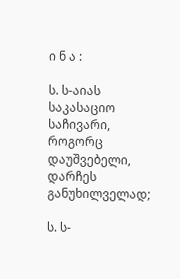ი ნ ა :

ს. ს-აიას საკასაციო საჩივარი, როგორც დაუშვებელი, დარჩეს განუხილველად;

ს. ს-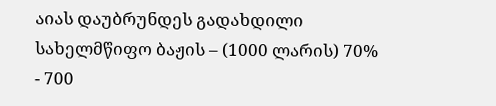აიას დაუბრუნდეს გადახდილი სახელმწიფო ბაჟის – (1000 ლარის) 70% - 700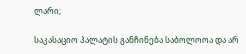ლარი;

საკასაციო პალატის განჩინება საბოლოოა და არ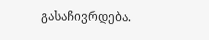გასაჩივრდება.